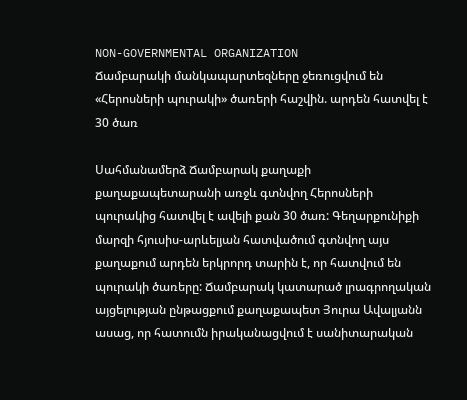NON-GOVERNMENTAL ORGANIZATION
Ճամբարակի մանկապարտեզները ջեռուցվում են «Հերոսների պուրակի» ծառերի հաշվին. արդեն հատվել է 30 ծառ

Սահմանամերձ Ճամբարակ քաղաքի քաղաքապետարանի առջև գտնվող Հերոսների պուրակից հատվել է ավելի քան 30 ծառ: Գեղարքունիքի մարզի հյուսիս-արևելյան հատվածում գտնվող այս քաղաքում արդեն երկրորդ տարին է, որ հատվում են պուրակի ծառերը: Ճամբարակ կատարած լրագրողական այցելության ընթացքում քաղաքապետ Յուրա Ավալյանն ասաց, որ հատումն իրականացվում է սանիտարական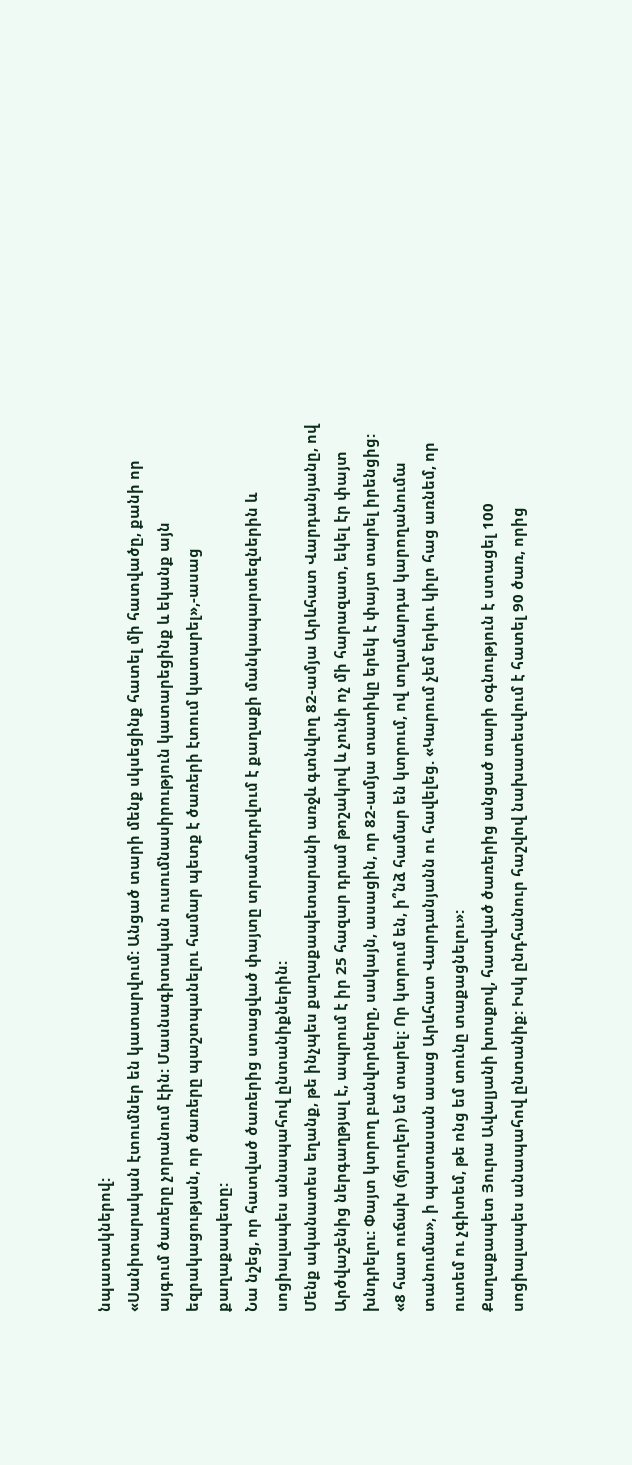նպատակներով:
«Սանիտարական էտումներ են կատարվում: Անցած տարի մենք սկսեցինք հատել մի հատվածը, քանի որ այգում ծառերը չորանում էին: Մասնագիտական ուսումնասիրություն կատարեցինք և եկանք այն եզրակացության, որ ծառերը պաշտպանելու համար պետք է ծառերի էտում կատարել»,-ասաց քաղաքապետը:
Նա նշեց, որ հատված ծառերից ստացված փայտը տրամադրվում է քաղաքի մանկապարտեզներին և սոցիալապես անապահով ընտանիքներին:
Մենք ականատես եղանք, թե ինչպես քաղաքապետարանի առջև գտնվող 82-ամյա Արևհատ Վարդանյանը, ով Արծվաշենից ներգաղթյալ է, ապրում է իր 25 հազար դրամ թոշակով և չունի ոչ մի հարազատ, եկել էր փայտ խնդրելու: Փայտ կտրող բանվորները, սակայն, ասացին, որ 82-ամյա տատիկը երեկ է փայտ տարել իրենցից:
«8 հատ ուճախ (ճյուղեր) եմ տարել: Որ կտրում են, ի՞նձ համար են կտրում, ով տղամարդա կարողանումա տանումա», ի պատասան ասաց Արևհատ Վարդանյանն ու հավելեց. «Կարում չեմ երկու կիլո հաց առնեմ, որ ուտեմ ու չգիտեմ, թե ոնց եմ տունը տաքացնելու»:
Քաղաքապետ Յուրա Ավալյանի խոսքով, հատված ծառերից անցած տարի օգնություն է ստացել 100 սոցիալապես անապահով ընտանիք: Իսկ ընդհանուր հաշվով նախատեսվում է հատել 90 ծառ, որից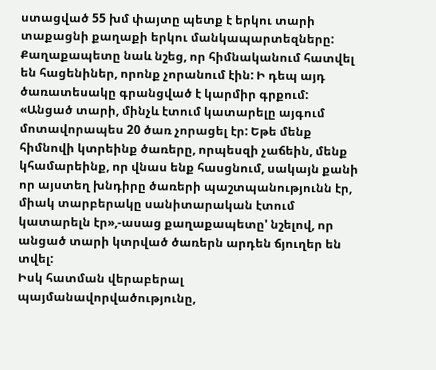ստացված 55 խմ փայտը պետք է երկու տարի տաքացնի քաղաքի երկու մանկապարտեզները:
Քաղաքապետը նաև նշեց, որ հիմնականում հատվել են հացենիներ, որոնք չորանում էին: Ի դեպ այդ ծառատեսակը գրանցված է կարմիր գրքում:
«Անցած տարի, մինչև էտում կատարելը այգում մոտավորապես 20 ծառ չորացել էր: Եթե մենք հիմնովի կտրեինք ծառերը, որպեսզի չաճեին, մենք կհամարեինք, որ վնաս ենք հասցնում, սակայն քանի որ այստեղ խնդիրը ծառերի պաշտպանությունն էր, միակ տարբերակը սանիտարական էտում կատարելն էր»,-ասաց քաղաքապետը' նշելով, որ անցած տարի կտրված ծառերն արդեն ճյուղեր են տվել:
Իսկ հատման վերաբերալ պայմանավորվածությունը,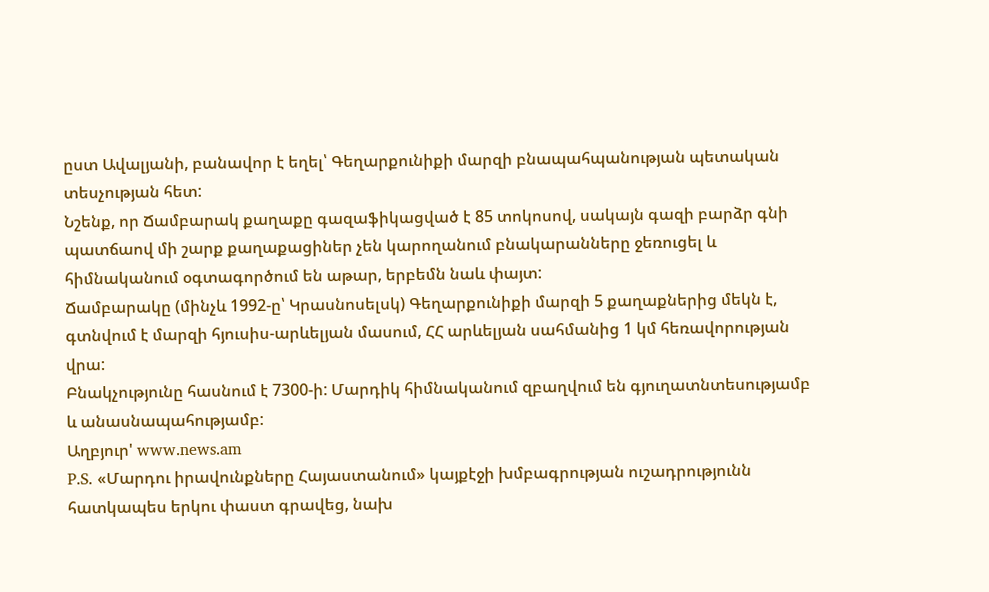ըստ Ավալյանի, բանավոր է եղել՝ Գեղարքունիքի մարզի բնապահպանության պետական տեսչության հետ:
Նշենք, որ Ճամբարակ քաղաքը գազաֆիկացված է 85 տոկոսով, սակայն գազի բարձր գնի պատճաով մի շարք քաղաքացիներ չեն կարողանում բնակարանները ջեռուցել և հիմնականում օգտագործում են աթար, երբեմն նաև փայտ:
Ճամբարակը (մինչև 1992-ը՝ Կրասնոսելսկ) Գեղարքունիքի մարզի 5 քաղաքներից մեկն է, գտնվում է մարզի հյուսիս-արևելյան մասում, ՀՀ արևելյան սահմանից 1 կմ հեռավորության վրա:
Բնակչությունը հասնում է 7300-ի: Մարդիկ հիմնականում զբաղվում են գյուղատնտեսությամբ և անասնապահությամբ:
Աղբյուր' www.news.am
P.S. «Մարդու իրավունքները Հայաստանում» կայքէջի խմբագրության ուշադրությունն հատկապես երկու փաստ գրավեց, նախ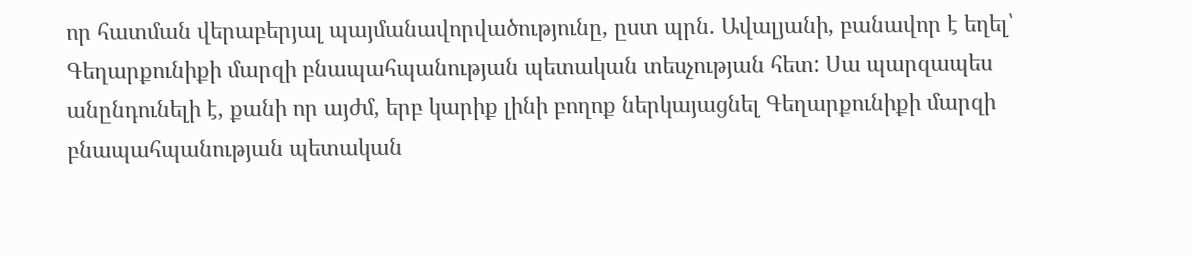որ հատման վերաբերյալ պայմանավորվածությունը, ըստ պրն. Ավալյանի, բանավոր է եղել՝ Գեղարքունիքի մարզի բնապահպանության պետական տեսչության հետ: Սա պարզապես անընդունելի է, քանի որ այժմ, երբ կարիք լինի բողոք ներկայացնել Գեղարքունիքի մարզի բնապահպանության պետական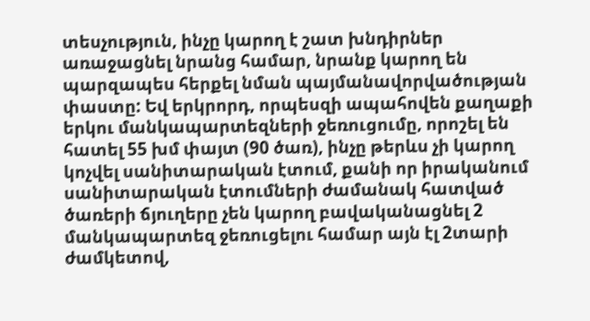տեսչություն, ինչը կարող է շատ խնդիրներ առաջացնել նրանց համար, նրանք կարող են պարզապես հերքել նման պայմանավորվածության փաստը: Եվ երկրորդ, որպեսզի ապահովեն քաղաքի երկու մանկապարտեզների ջեռուցումը, որոշել են հատել 55 խմ փայտ (90 ծառ), ինչը թերևս չի կարող կոչվել սանիտարական էտում, քանի որ իրականում սանիտարական էտումների ժամանակ հատված ծառերի ճյուղերը չեն կարող բավականացնել 2 մանկապարտեզ ջեռուցելու համար այն էլ 2տարի ժամկետով,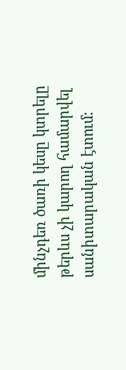մինչդեռ ծառի կեսը կտրելը թերևս չի կարող համարվել սանիտարական էտում: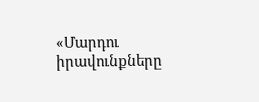«Մարդու իրավունքները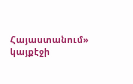Հայաստանում» կայքէջի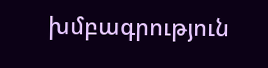խմբագրություն